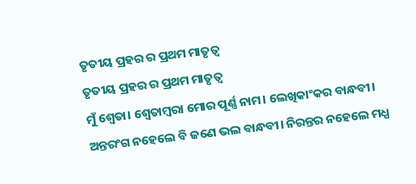ତୃତୀୟ ପ୍ରହର ର ପ୍ରଥମ ମାତୃତ୍ୱ
ତୃତୀୟ ପ୍ରହର ର ପ୍ରଥମ ମାତୃତ୍ୱ
ମୁଁ ଶ୍ୱେତା। ଶ୍ୱେତାମ୍ବରା ମୋର ପୂର୍ଣ୍ଣ ନାମ। ଲେଖିକାଂକର ବାନ୍ଧବୀ। ଅନ୍ତରଂଗ ନହେଲେ ବି ଜଣେ ଭଲ ବାନ୍ଧବୀ। ନିରନ୍ତର ନହେଲେ ମଧ୍ଯ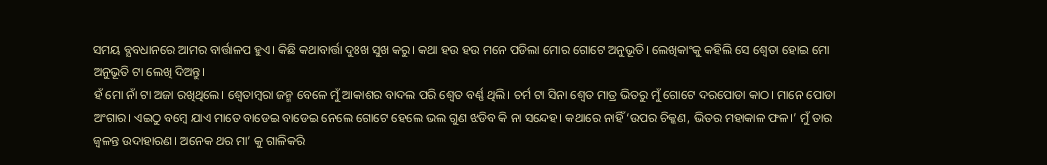ସମୟ ବ୍ଯବଧାନରେ ଆମର ବାର୍ତ୍ତାଳପ ହୁଏ। କିଛି କଥାବାର୍ତ୍ତା ଦୁଃଖ ସୁଖ କରୁ। କଥା ହଉ ହଉ ମନେ ପଡିଲା ମୋର ଗୋଟେ ଅନୁଭୂତି। ଲେଖିକାଂକୁ କହିଲି ସେ ଶ୍ୱେତା ହୋଇ ମୋ ଅନୁଭୂତି ଟା ଲେଖି ଦିଅନ୍ତୁ।
ହଁ ମୋ ନାଁ ଟା ଅଜା ରଖିଥିଲେ। ଶ୍ୱେତାମ୍ବରା ଜନ୍ମ ବେଳେ ମୁଁ ଆକାଶର ବାଦଲ ପରି ଶ୍ୱେତ ବର୍ଣ୍ଣ ଥିଲି। ଚର୍ମ ଟା ସିନା ଶ୍ୱେତ ମାତ୍ର ଭିତରୁ ମୁଁ ଗୋଟେ ଦରପୋଡା କାଠ। ମାନେ ପୋଡା ଅଂଗାର। ଏଇଠୁ ବମ୍ୱେ ଯାଏ ମାତେ ବାଡେଇ ବାଡେଇ ନେଲେ ଗୋଟେ ହେଲେ ଭଲ ଗୁଣ ଝଡିବ କି ନା ସନ୍ଦେହ। କଥାରେ ନାହିଁ ‘ଉପର ଚିକ୍କଣ, ଭିତର ମହାକାଳ ଫଳ।’ ମୁଁ ତାର ଜ୍ୱଳନ୍ତ ଉଦାହାରଣ। ଅନେକ ଥର ମା’ କୁ ଗାଳିକରି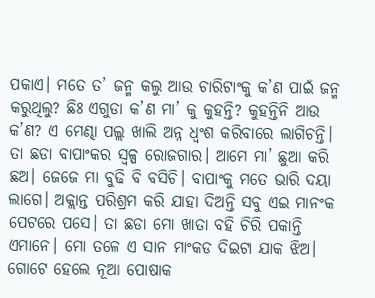ପକାଏ। ମତେ ତ’ ଜନ୍ମ କଲୁ ଆଉ ଚାରିଟାଂକୁ କ’ଣ ପାଇଁ ଜନ୍ମ କରୁଥିଲୁ? ଛିଃ ଏଗୁଡା କ’ଣ ମା’ କୁ କୁହନ୍ତି? କୁହନ୍ତିନି ଆଉ କ’ଣ? ଏ ମେଣ୍ଢା ପଲ୍ଲ ଖାଲି ଅନ୍ନ ଧ୍ୱଂଶ କରିବାରେ ଲାଗିଚନ୍ତି। ତା ଛଡା ବାପାଂକର ସ୍ୱଳ୍ପ ରୋଜଗାର। ଆମେ ମା’ ଛୁଆ କରି ଛଅ। ଜେଜେ ମା ବୁଢି ବି ବସିଚି। ବାପାଂକୁ ମତେ ଭାରି ଦୟା ଲାଗେ। ଅକ୍ଲାନ୍ତ ପରିଶ୍ରମ କରି ଯାହା ଦିଅନ୍ତି ସବୁ ଏଇ ମାନଂକ ପେଟରେ ପସେ। ତା ଛଡା ମୋ ଖାତା ବହି ଚିରି ପକାନ୍ତି ଏମାନେ। ମୋ ତଳେ ଏ ସାନ ମାଂକଡ ଦିଇଟା ଯାକ ଝିଅ। ଗୋଟେ ହେଲେ ନୂଆ ପୋଷାକ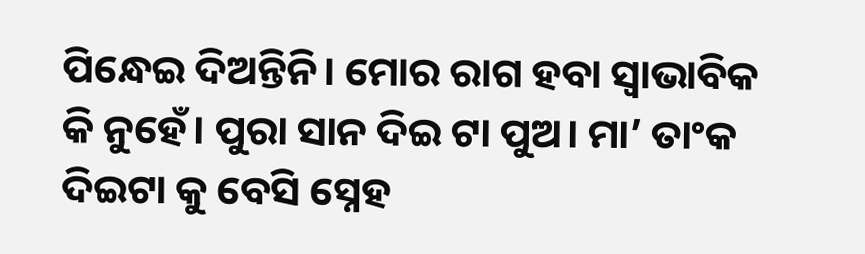ପିନ୍ଧେଇ ଦିଅନ୍ତିନି। ମୋର ରାଗ ହବା ସ୍ୱାଭାବିକ କି ନୁହେଁ। ପୁରା ସାନ ଦିଇ ଟା ପୁଅ। ମା’ ତାଂକ ଦିଇଟା କୁ ବେସି ସ୍ନେହ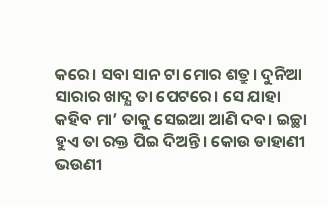କରେ। ସବା ସାନ ଟା ମୋର ଶତ୍ରୁ। ଦୁନିଆ ସାରାର ଖାଦ୍ଯ ତା ପେଟରେ। ସେ ଯାହା କହିବ ମା’ ତାକୁ ସେଇଆ ଆଣି ଦବ। ଇଚ୍ଛା ହୁଏ ତା ରକ୍ତ ପିଇ ଦିଅନ୍ତି। କୋଉ ଡାହାଣୀ ଭଉଣୀ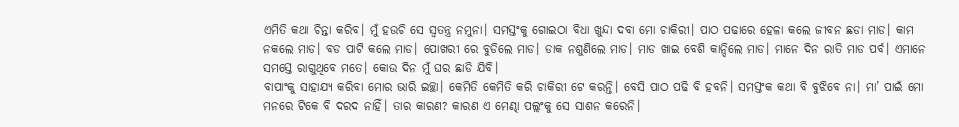ଏମିତି କଥା ଚିନ୍ତା କରିବ। ମୁଁ ହଉଚି ସେ ସ୍ୱତନ୍ତ୍ର ନମୁନା। ସମସ୍ତଂକୁ ଗୋଇଠା ବିଧା ଖୁନ୍ଦା ଦବା ମୋ ଚାକିରୀ। ପାଠ ପଢାରେ ହେଳା କଲେ ଜୀବନ ଛଡା ମାଡ। କାମ ନକଲେ ମାଡ। ବଡ ପାଟି କଲେ ମାଡ। ପୋଖରୀ ରେ ବୁଡିଲେ ମାଡ। ଡାକ ନଶୁଣିଲେ ମାଡ। ମାଡ ଖାଇ ବେଶି କାନ୍ଦିଲେ ମାଡ। ମାନେ ଦିନ ରାତି ମାଡ ପର୍ବ। ଏମାନେ ସମସ୍ତେ ରାଗୁଥିବେ ମତେ। କୋଉ ଦିନ ମୁଁ ଘର ଛାଡି ଯିବି।
ବାପାଂକୁ ସାହାଯ୍ଯ କରିବା ମୋର ଭାରି ଇଚ୍ଛା। କେମିତି କେମିତି କରି ଚାକିରୀ ଟେ କରନ୍ତି। ବେସି ପାଠ ପଢି ବି ହବନି। ସମସ୍ତଂକ କଥା ବି ବୁଝିବେ ନା। ମା’ ପାଇଁ ମୋ ମନରେ ଟିକେ ବି ଦରଦ ନାହିଁ। ତାର କାରଣ? କାରଣ ଏ ମେଣ୍ଢା ପଲ୍ଲଂକୁ ସେ ସାଶନ କରେନି।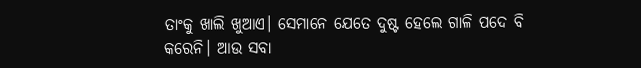ତାଂକୁ ଖାଲି ଖୁଆଏ। ସେମାନେ ଯେତେ ଦୁଷ୍ଟ ହେଲେ ଗାଳି ପଦେ ବି କରେନି। ଆଉ ସବା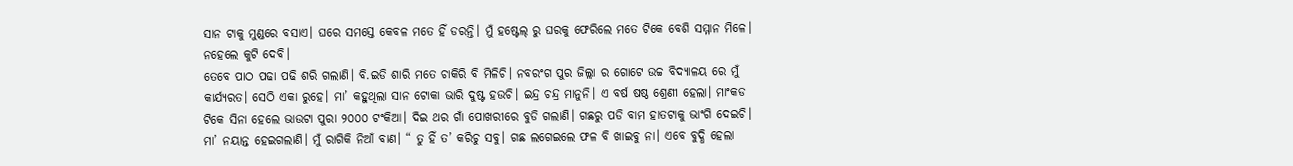ସାନ ଟାକୁ ମୁଣ୍ଡରେ ବସାଏ। ଘରେ ସମସ୍ତେ କେବଳ ମତେ ହିଁ ଡରନ୍ତି। ମୁଁ ହଷ୍ଟେଲ୍ ରୁ ଘରକୁ ଫେରିଲେ ମତେ ଟିକେ ବେଶି ସମ୍ମାନ ମିଳେ। ନହେଲେ କୁଟି ଦେବି।
ତେବେ ପାଠ ପଢା ପଢି ଶରି ଗଲାଣି। ବି.ଇଡି ଶାରି ମତେ ଚାକିରି ବି ମିଳିଚି। ନବରଂଗ ପୁର ଜିଲ୍ଲା ର ଗୋଟେ ଉଚ୍ଚ ବିଦ୍ଯାଳୟ ରେ ମୁଁ କାର୍ଯ୍ଯରତ। ସେଠି ଏକା ରୁହେ। ମା’ କହୁଥିଲା ସାନ ଟୋକା ଭାରି ଦୁଷ୍ଟ ହଉଚି। ଇନ୍ଦ୍ର ଚନ୍ଦ୍ର ମାନୁନି। ଏ ବର୍ଷ ଷଷ୍ଠ ଶ୍ରେଣୀ ହେଲା। ମାଂକଡ ଟିକେ ସିନା ହେଲେ ଭାଉଟା ପୁରା ୨୦୦୦ ଟଂକିଆ। ଦିଇ ଥର ଗାଁ ପୋଖରୀରେ ବୁଡି ଗଲାଣି। ଗଛରୁ ପଡି ବାମ ହାତଟାକୁ ଭାଂଗି ଦେଇଚି। ମା’ ନୟାନ୍ତ ହେଇଗଲାଣି। ମୁଁ ରାଗିକି ନିଆଁ ବାଣ। “ ତୁ ହିଁ ତ’ କରିଚୁ ସବୁ। ଗଛ ଲଗେଇଲେ ଫଳ ବି ଖାଇବୁ ନା। ଏବେ ବୁଦ୍ଧି ହେଲା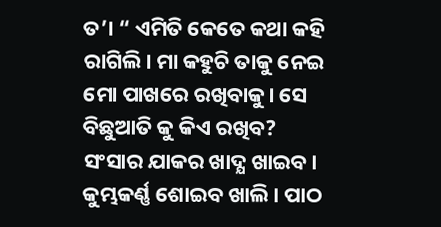ତ’। “ ଏମିତି କେତେ କଥା କହି ରାଗିଲି। ମା କହୁଚି ତାକୁ ନେଇ ମୋ ପାଖରେ ରଖିବାକୁ। ସେ ବିଛୁଆତି କୁ କିଏ ରଖିବ? ସଂସାର ଯାକର ଖାଦ୍ଯ ଖାଇବ। କୁମ୍ଭକର୍ଣ୍ଣ ଶୋଇବ ଖାଲି। ପାଠ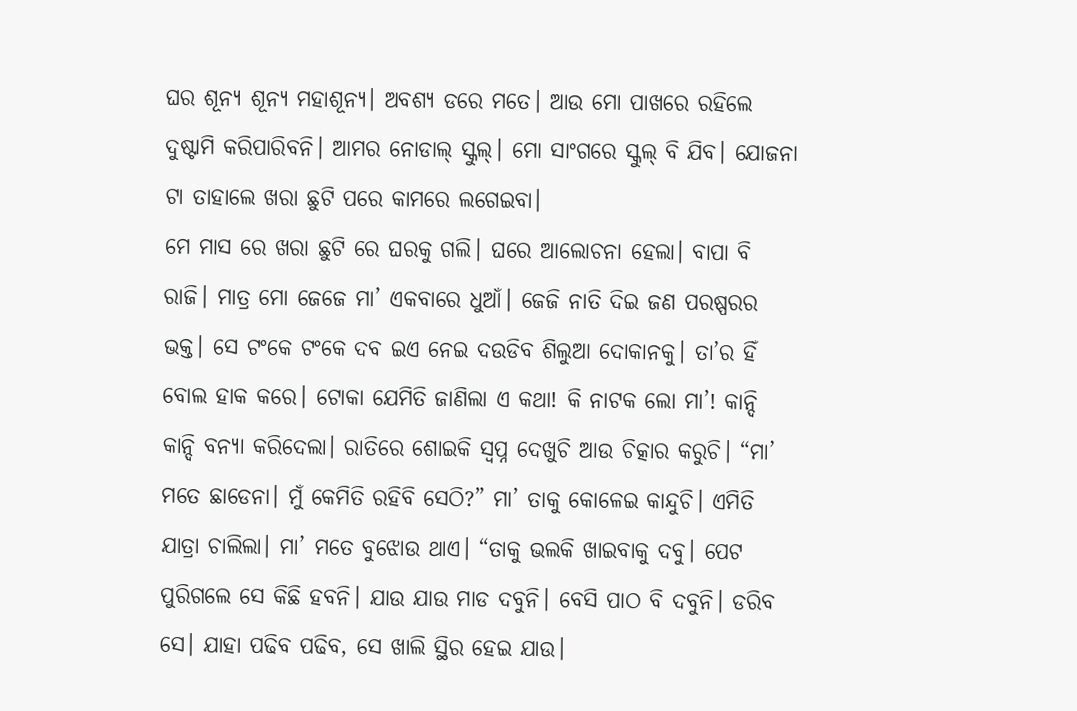ଘର ଶୂନ୍ଯ ଶୂନ୍ଯ ମହାଶୂନ୍ଯ। ଅବଶ୍ଯ ଡରେ ମତେ। ଆଉ ମୋ ପାଖରେ ରହିଲେ ଦୁଷ୍ଟାମି କରିପାରିବନି। ଆମର ନୋଡାଲ୍ ସ୍କୁଲ୍। ମୋ ସାଂଗରେ ସ୍କୁଲ୍ ବି ଯିବ। ଯୋଜନା ଟା ତାହାଲେ ଖରା ଛୁଟି ପରେ କାମରେ ଲଗେଇବା।
ମେ ମାସ ରେ ଖରା ଛୁଟି ରେ ଘରକୁ ଗଲି। ଘରେ ଆଲୋଚନା ହେଲା। ବାପା ବି ରାଜି। ମାତ୍ର ମୋ ଜେଜେ ମା’ ଏକବାରେ ଧୁଆଁ। ଜେଜି ନାତି ଦିଇ ଜଣ ପରଷ୍ପରର ଭକ୍ତ। ସେ ଟଂକେ ଟଂକେ ଦବ ଇଏ ନେଇ ଦଉଡିବ ଶିଲୁଆ ଦୋକାନକୁ। ତା’ର ହିଁ ବୋଲ ହାକ କରେ। ଟୋକା ଯେମିତି ଜାଣିଲା ଏ କଥା! କି ନାଟକ ଲୋ ମା’! କାନ୍ଦି କାନ୍ଦି ବନ୍ଯା କରିଦେଲା। ରାତିରେ ଶୋଇକି ସ୍ୱପ୍ନ ଦେଖୁଚି ଆଉ ଚିତ୍କାର କରୁଚି। “ମା’ ମତେ ଛାଡେନା। ମୁଁ କେମିତି ରହିବି ସେଠି?” ମା’ ତାକୁ କୋଳେଇ କାନ୍ଦୁଚି। ଏମିତି ଯାତ୍ରା ଚାଲିଲା। ମା’ ମତେ ବୁଝୋଉ ଥାଏ। “ତାକୁ ଭଲକି ଖାଇବାକୁ ଦବୁ। ପେଟ ପୁରିଗଲେ ସେ କିଛି ହବନି। ଯାଉ ଯାଉ ମାଡ ଦବୁନି। ବେସି ପାଠ ବି ଦବୁନି। ଡରିବ ସେ। ଯାହା ପଢିବ ପଢିବ, ସେ ଖାଲି ସ୍ଥିର ହେଇ ଯାଉ।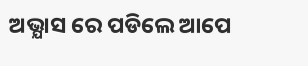ଅଭ୍ଯାସ ରେ ପଡିଲେ ଆପେ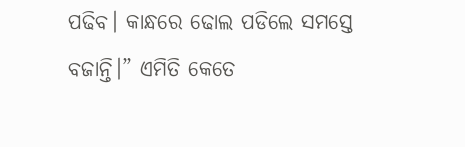ପଢିବ। କାନ୍ଧରେ ଢୋଲ ପଡିଲେ ସମସ୍ତେ ବଜାନ୍ତି।” ଏମିତି କେତେ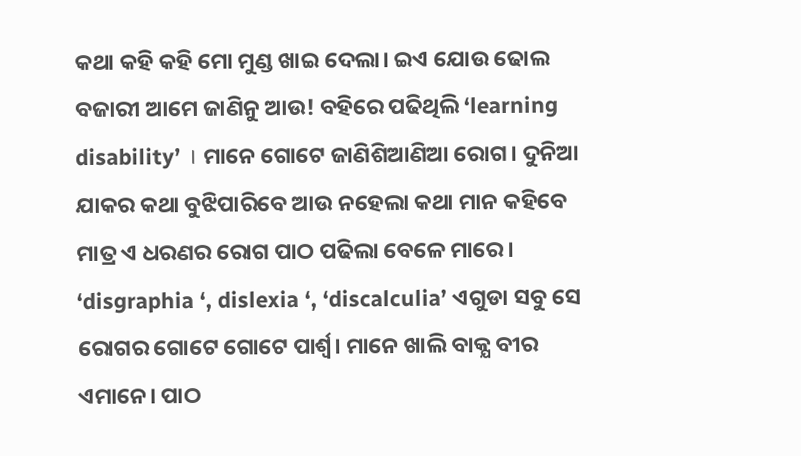କଥା କହି କହି ମୋ ମୁଣ୍ଡ ଖାଇ ଦେଲା। ଇଏ ଯୋଉ ଢୋଲ ବଜାରୀ ଆମେ ଜାଣିନୁ ଆଉ! ବହିରେ ପଢିଥିଲି ‘learning disability’ । ମାନେ ଗୋଟେ ଜାଣିଶିଆଣିଆ ରୋଗ। ଦୁନିଆ ଯାକର କଥା ବୁଝିପାରିବେ ଆଉ ନହେଲା କଥା ମାନ କହିବେ ମାତ୍ର ଏ ଧରଣର ରୋଗ ପାଠ ପଢିଲା ବେଳେ ମାରେ। ‘disgraphia ‘, dislexia ‘, ‘discalculia’ ଏଗୁଡା ସବୁ ସେ ରୋଗର ଗୋଟେ ଗୋଟେ ପାର୍ଶ୍ୱ। ମାନେ ଖାଲି ବାକ୍ଯ ବୀର ଏମାନେ। ପାଠ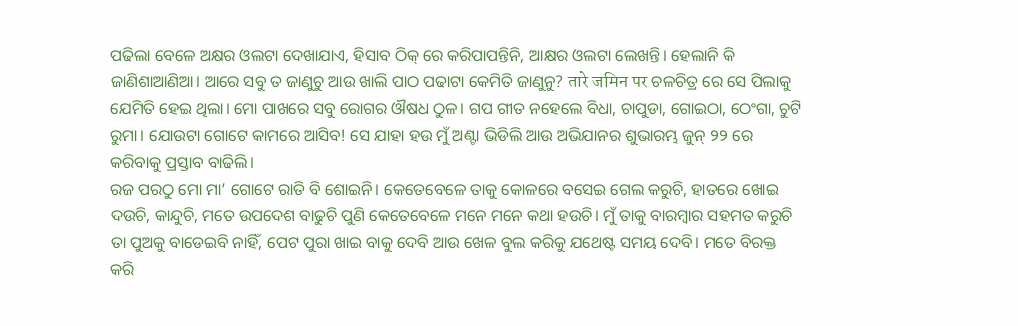ପଢିଲା ବେଳେ ଅକ୍ଷର ଓଲଟା ଦେଖାଯାଏ, ହିସାବ ଠିକ୍ ରେ କରିପାପନ୍ତିନି, ଆକ୍ଷର ଓଲଟା ଲେଖନ୍ତି। ହେଲାନି କି ଜାଣିଶାଆଣିଆ। ଆରେ ସବୁ ତ ଜାଣୁଚୁ ଆଉ ଖାଲି ପାଠ ପଢାଟା କେମିତି ଜାଣୁନୁ? तारे जमिन पर ଚଳଚିତ୍ର ରେ ସେ ପିଲାକୁ ଯେମିତି ହେଇ ଥିଲା। ମୋ ପାଖରେ ସବୁ ରୋଗର ଔଷଧ ଠୁଳ। ଗପ ଗୀତ ନହେଲେ ବିଧା, ଚାପୁଡା, ଗୋଇଠା, ଠେଂଗା, ଚୁଟି ରୁମା। ଯୋଉଟା ଗୋଟେ କାମରେ ଆସିବ! ସେ ଯାହା ହଉ ମୁଁ ଅଣ୍ଟା ଭିଡିଲି ଆଉ ଅଭିଯାନର ଶୁଭାରମ୍ଭ ଜୁନ୍ ୨୨ ରେ କରିବାକୁ ପ୍ରସ୍ତାବ ବାଢିଲି।
ରଜ ପରଠୁ ମୋ ମା’ ଗୋଟେ ରାତି ବି ଶୋଇନି। କେତେବେଳେ ତାକୁ କୋଳରେ ବସେଇ ଗେଲ କରୁଚି, ହାତରେ ଖୋଇ ଦଉଚି, କାନ୍ଦୁଚି, ମତେ ଉପଦେଶ ବାଢୁଚି ପୁଣି କେତେବେଳେ ମନେ ମନେ କଥା ହଉଚି। ମୁଁ ତାକୁ ବାରମ୍ବାର ସହମତ କରୁଚି ତା ପୁଅକୁ ବାଡେଇବି ନାହିଁ, ପେଟ ପୁରା ଖାଇ ବାକୁ ଦେବି ଆଉ ଖେଳ ବୁଲ କରିକୁ ଯଥେଷ୍ଟ ସମୟ ଦେବି। ମତେ ବିରକ୍ତ କରି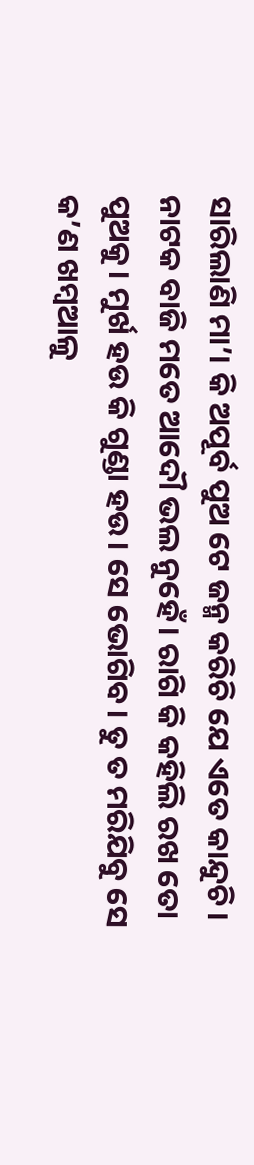ସାରିଲାଣି ମା’। କି ଅପୂର୍ବ ପୁଅ ଟେ ଜନ୍ମ କରିଚି ଯେ ଏତେ କାନ୍ଦୁଚି। ନାଟକ ବାଜି ମତେ ଆଦୌ ଭଲ ନୁହେଁ। ରାଗି କି କହିଲି ରଖ ତୋ ପୁଅକୁ। ମୁର୍ଖ ହଉ କି ଗୁଣ୍ଡା ହଉ। ସେ ଭୋଗିବ। ତୁ ତ ମରିଯିବୁ ସେ କ’ଣ ଖମ୍ବଆଳୁ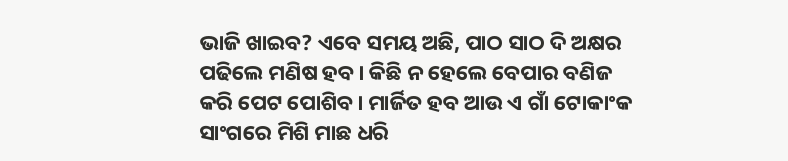ଭାଜି ଖାଇବ? ଏବେ ସମୟ ଅଛି, ପାଠ ସାଠ ଦି ଅକ୍ଷର ପଢିଲେ ମଣିଷ ହବ। କିଛି ନ ହେଲେ ବେପାର ବଣିଜ କରି ପେଟ ପୋଶିବ। ମାର୍ଜିତ ହବ ଆଉ ଏ ଗାଁ ଟୋକାଂକ ସାଂଗରେ ମିଶି ମାଛ ଧରି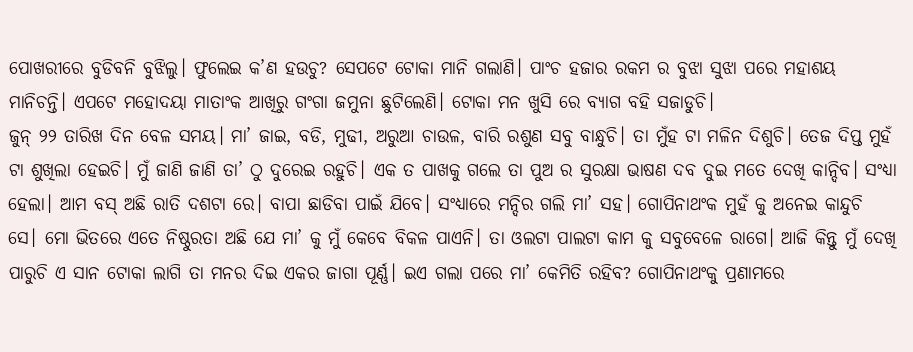ପୋଖରୀରେ ବୁଡିବନି ବୁଝିଲୁ। ଫୁଲେଇ କ’ଣ ହଉଚୁ? ସେପଟେ ଟୋକା ମାନି ଗଲାଣି। ପାଂଚ ହଜାର ରକମ ର ବୁଝା ସୁଝା ପରେ ମହାଶୟ ମାନିଚନ୍ତି। ଏପଟେ ମହୋଦୟା ମାତାଂକ ଆଖିରୁ ଗଂଗା ଜମୁନା ଛୁଟିଲେଣି। ଟୋକା ମନ ଖୁସି ରେ ବ୍ଯାଗ ବହି ସଜାଡୁଚି।
ଜୁନ୍ ୨୨ ତାରିଖ ଦିନ ବେଳ ସମୟ। ମା’ ଜାଇ, ବଡି, ମୁଢୀ, ଅରୁଆ ଚାଉଳ, ବାରି ରଶୁଣ ସବୁ ବାନ୍ଧୁଚି। ତା ମୁଁହ ଟା ମଳିନ ଦିଶୁଚି। ତେଜ ଦିପ୍ତ ମୁହଁ ଟା ଶୁଖିଲା ହେଇଚି। ମୁଁ ଜାଣି ଜାଣି ତା’ ଠୁ ଦୁରେଇ ରହୁଚି। ଏକ ତ ପାଖକୁ ଗଲେ ତା ପୁଅ ର ସୁରକ୍ଷା ଭାଷଣ ଦବ ଦୁଇ ମତେ ଦେଖି କାନ୍ଦିବ। ସଂଧ୍ଯା ହେଲା। ଆମ ବସ୍ ଅଛି ରାତି ଦଶଟା ରେ। ବାପା ଛାଡିବା ପାଇଁ ଯିବେ। ସଂଧ୍ଯାରେ ମନ୍ଦିର ଗଲି ମା’ ସହ। ଗୋପିନାଥଂକ ମୁହଁ କୁ ଅନେଇ କାନ୍ଦୁଚି ସେ। ମୋ ଭିତରେ ଏତେ ନିଷ୍ଠୁରତା ଅଛି ଯେ ମା’ କୁ ମୁଁ କେବେ ବିକଳ ପାଏନି। ତା ଓଲଟା ପାଲଟା କାମ କୁ ସବୁବେଳେ ରାଗେ। ଆଜି କିନ୍ତୁ ମୁଁ ଦେଖି ପାରୁଚି ଏ ସାନ ଟୋକା ଲାଗି ତା ମନର ଦିଇ ଏକର ଜାଗା ପୂର୍ଣ୍ଣ। ଇଏ ଗଲା ପରେ ମା’ କେମିତି ରହିବ? ଗୋପିନାଥଂକୁ ପ୍ରଣାମରେ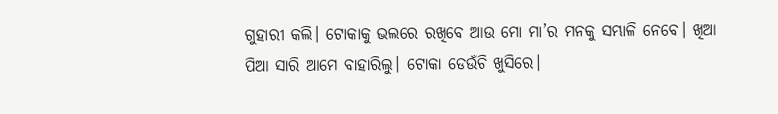ଗୁହାରୀ କଲି। ଟୋକାକୁ ଭଲରେ ରଖିବେ ଆଉ ମୋ ମା’ର ମନକୁ ସମ୍ଭାଳି ନେବେ। ଖିଆ ପିଆ ସାରି ଆମେ ବାହାରିଲୁ। ଟୋକା ଡେଉଁଚି ଖୁସିରେ।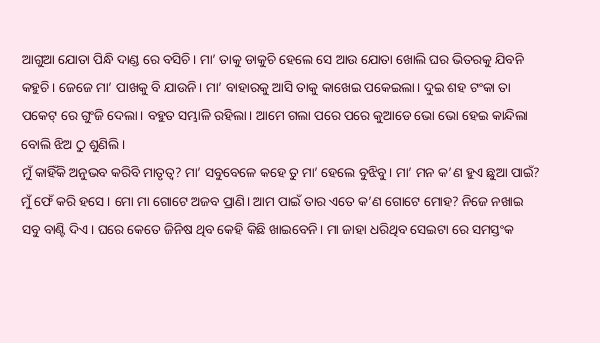ଆଗୁଆ ଯୋତା ପିନ୍ଧି ଦାଣ୍ଡ ରେ ବସିଚି। ମା’ ତାକୁ ଡାକୁଚି ହେଲେ ସେ ଆଉ ଯୋତା ଖୋଲି ଘର ଭିତରକୁ ଯିବନି କହୁଚି। ଜେଜେ ମା’ ପାଖକୁ ବି ଯାଉନି। ମା’ ବାହାରକୁ ଆସି ତାକୁ କାଖେଇ ପକେଇଲା। ଦୁଇ ଶହ ଟଂକା ତା ପକେଟ୍ ରେ ଗୁଂଜି ଦେଲା। ବହୁତ ସମ୍ଭାଳି ରହିଲା। ଆମେ ଗଲା ପରେ ପରେ କୁଆଡେ ଭୋ ଭୋ ହେଇ କାନ୍ଦିଲା ବୋଲି ଝିଅ ଠୁ ଶୁଣିଲି।
ମୁଁ କାହିଁକି ଅନୁଭବ କରିବି ମାତୃତ୍ୱ? ମା’ ସବୁବେଳେ କହେ ତୁ ମା’ ହେଲେ ବୁଝିବୁ। ମା’ ମନ କ’ଣ ହୁଏ ଛୁଆ ପାଇଁ? ମୁଁ ଫେଁ କରି ହସେ। ମୋ ମା ଗୋଟେ ଅଜବ ପ୍ରାଣି। ଆମ ପାଇଁ ତାର ଏତେ କ’ଣ ଗୋଟେ ମୋହ? ନିଜେ ନଖାଇ ସବୁ ବାଣ୍ଟି ଦିଏ। ଘରେ କେତେ ଜିନିଷ ଥିବ କେହି କିଛି ଖାଇବେନି। ମା ଜାହା ଧରିଥିବ ସେଇଟା ରେ ସମସ୍ତଂକ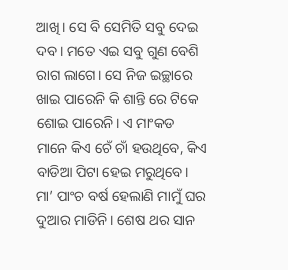ଆଖି। ସେ ବି ସେମିତି ସବୁ ଦେଇ ଦବ। ମତେ ଏଇ ସବୁ ଗୁଣ ବେଶି ରାଗ ଲାଗେ। ସେ ନିଜ ଇଚ୍ଛାରେ ଖାଇ ପାରେନି କି ଶାନ୍ତି ରେ ଟିକେ ଶୋଇ ପାରେନି। ଏ ମାଂକଡ ମାନେ କିଏ ଚେଁ ଚାଁ ହଉଥିବେ, କିଏ ବାଡିଆ ପିଟା ହେଇ ମରୁଥିବେ। ମା’ ପାଂଚ ବର୍ଷ ହେଲାଣି ମାମୁଁ ଘର ଦୁଆର ମାଡିନି। ଶେଷ ଥର ସାନ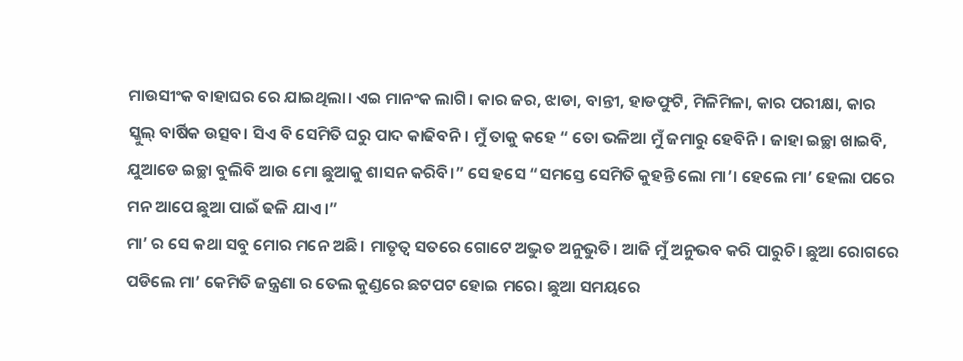ମାଉସୀଂକ ବାହାଘର ରେ ଯାଇଥିଲା। ଏଇ ମାନଂକ ଲାଗି। କାର ଜର, ଝାଡା, ବାନ୍ତୀ, ହାଡଫୁଟି, ମିଳିମିଳା, କାର ପରୀକ୍ଷା, କାର ସ୍କୁଲ୍ ବାର୍ଷିକ ଉତ୍ସବ। ସିଏ ବି ସେମିତି ଘରୁ ପାଦ କାଢିବନି। ମୁଁ ତାକୁ କହେ “ ତୋ ଭଳିଆ ମୁଁ ଜମାରୁ ହେବିନି। ଜାହା ଇଚ୍ଛା ଖାଇବି, ଯୁଆଡେ ଇଚ୍ଛା ବୁଲିବି ଆଉ ମୋ ଛୁଆକୁ ଶାସନ କରିବି।” ସେ ହସେ “ସମସ୍ତେ ସେମିତି କୁହନ୍ତି ଲୋ ମା’। ହେଲେ ମା’ ହେଲା ପରେ ମନ ଆପେ ଛୁଆ ପାଇଁ ଢଳି ଯାଏ।”
ମା’ ର ସେ କଥା ସବୁ ମୋର ମନେ ଅଛି। ମାତୃତ୍ୱ ସତରେ ଗୋଟେ ଅଦ୍ଭୁତ ଅନୁଭୁତି। ଆଜି ମୁଁ ଅନୁଭବ କରି ପାରୁଚି। ଛୁଆ ରୋଗରେ ପଡିଲେ ମା’ କେମିତି ଜନ୍ତ୍ରଣା ର ତେଲ କୁଣ୍ଡରେ ଛଟପଟ ହୋଇ ମରେ। ଛୁଆ ସମୟରେ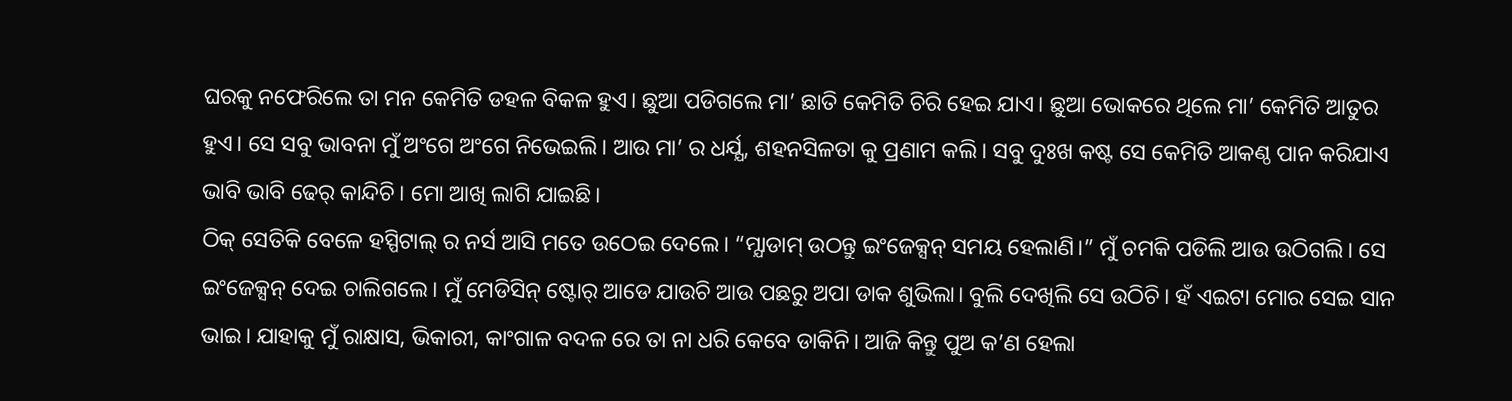ଘରକୁ ନଫେରିଲେ ତା ମନ କେମିତି ଡହଳ ବିକଳ ହୁଏ। ଛୁଆ ପଡିଗଲେ ମା’ ଛାତି କେମିତି ଚିରି ହେଇ ଯାଏ। ଛୁଆ ଭୋକରେ ଥିଲେ ମା’ କେମିତି ଆତୁର ହୁଏ। ସେ ସବୁ ଭାବନା ମୁଁ ଅଂଗେ ଅଂଗେ ନିଭେଇଲି। ଆଉ ମା’ ର ଧର୍ଯ୍ଯ, ଶହନସିଳତା କୁ ପ୍ରଣାମ କଲି। ସବୁ ଦୁଃଖ କଷ୍ଟ ସେ କେମିତି ଆକଣ୍ଠ ପାନ କରିଯାଏ ଭାବି ଭାବି ଢେର୍ କାନ୍ଦିଚି। ମୋ ଆଖି ଲାଗି ଯାଇଛି।
ଠିକ୍ ସେତିକି ବେଳେ ହସ୍ପିଟାଲ୍ ର ନର୍ସ ଆସି ମତେ ଉଠେଇ ଦେଲେ। “ମ୍ଯାଡାମ୍ ଉଠନ୍ତୁ ଇଂଜେକ୍ସନ୍ ସମୟ ହେଲାଣି।” ମୁଁ ଚମକି ପଡିଲି ଆଉ ଉଠିଗଲି। ସେ ଇଂଜେକ୍ସନ୍ ଦେଇ ଚାଲିଗଲେ। ମୁଁ ମେଡିସିନ୍ ଷ୍ଟୋର୍ ଆଡେ ଯାଉଚି ଆଉ ପଛରୁ ଅପା ଡାକ ଶୁଭିଲା। ବୁଲି ଦେଖିଲି ସେ ଉଠିଚି। ହଁ ଏଇଟା ମୋର ସେଇ ସାନ ଭାଇ। ଯାହାକୁ ମୁଁ ରାକ୍ଷାସ, ଭିକାରୀ, କାଂଗାଳ ବଦଳ ରେ ତା ନା ଧରି କେବେ ଡାକିନି। ଆଜି କିନ୍ତୁ ପୁଅ କ’ଣ ହେଲା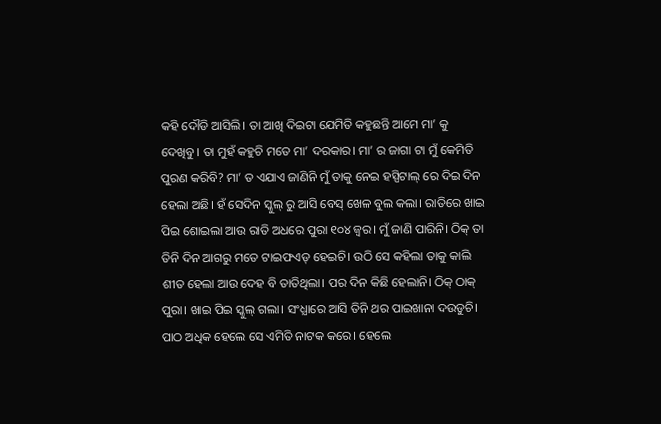କହି ଦୌଡି ଆସିଲି। ତା ଆଖି ଦିଇଟା ଯେମିତି କହୁଛନ୍ତି ଆମେ ମା’ କୁ ଦେଖିବୁ। ତା ମୁହଁ କହୁଚି ମତେ ମା’ ଦରକାର। ମା’ ର ଜାଗା ଟା ମୁଁ କେମିତି ପୁରଣ କରିବି? ମା’ ତ ଏଯାଏ ଜାଣିନି ମୁଁ ତାକୁ ନେଇ ହସ୍ପିଟାଲ୍ ରେ ଦିଇ ଦିନ ହେଲା ଅଛି। ହଁ ସେଦିନ ସ୍କୁଲ୍ ରୁ ଆସି ବେସ୍ ଖେଳ ବୁଲ କଲା। ରାତିରେ ଖାଇ ପିଇ ଶୋଇଲା ଆଉ ରାତି ଅଧରେ ପୁରା ୧୦୪ ଜ୍ୱର। ମୁଁ ଜାଣି ପାରିନି। ଠିକ୍ ତା ତିନି ଦିନ ଆଗରୁ ମତେ ଟାଇଫଏଡ୍ ହେଇଚି। ଉଠି ସେ କହିଲା ତାକୁ କାଲି ଶୀତ ହେଲା ଆଉ ଦେହ ବି ତାତିଥିଲା। ପର ଦିନ କିଛି ହେଲାନି। ଠିକ୍ ଠାକ୍ ପୁରା। ଖାଇ ପିଇ ସ୍କୁଲ୍ ଗଲା। ସଂଧ୍ଯାରେ ଆସି ତିନି ଥର ପାଇଖାନା ଦଉଡୁଚି। ପାଠ ଅଧିକ ହେଲେ ସେ ଏମିତି ନାଟକ କରେ। ହେଲେ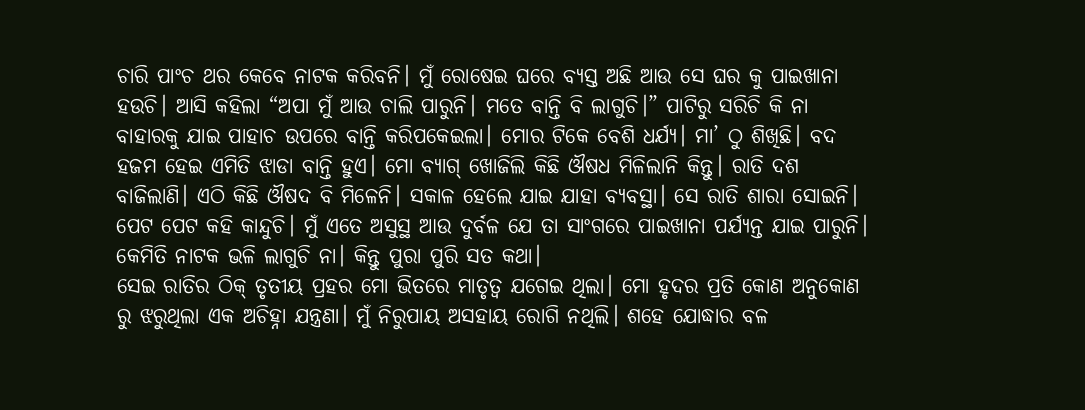ଚାରି ପାଂଚ ଥର କେବେ ନାଟକ କରିବନି। ମୁଁ ରୋଷେଇ ଘରେ ବ୍ଯସ୍ତ ଅଛି ଆଉ ସେ ଘର କୁ ପାଇଖାନା ହଉଚି। ଆସି କହିଲା “ଅପା ମୁଁ ଆଉ ଚାଲି ପାରୁନି। ମତେ ବାନ୍ତି ବି ଲାଗୁଚି।” ପାଟିରୁ ସରିଚି କି ନା ବାହାରକୁ ଯାଇ ପାହାଚ ଉପରେ ବାନ୍ତି କରିପକେଇଲା। ମୋର ଟିକେ ବେଶି ଧର୍ଯ୍ଯ। ମା’ ଠୁ ଶିଖିଛି। ବଦ ହଜମ ହେଇ ଏମିତି ଝାଡା ବାନ୍ତି ହୁଏ। ମୋ ବ୍ଯାଗ୍ ଖୋଜିଲି କିଛି ଔଷଧ ମିଳିଲାନି କିନ୍ତୁ। ରାତି ଦଶ ବାଜିଲାଣି। ଏଠି କିଛି ଔଷଦ ବି ମିଳେନି। ସକାଳ ହେଲେ ଯାଇ ଯାହା ବ୍ଯବସ୍ଥା। ସେ ରାତି ଶାରା ସୋଇନି। ପେଟ ପେଟ କହି କାନ୍ଦୁଚି। ମୁଁ ଏତେ ଅସୁସ୍ଥ ଆଉ ଦୁର୍ବଳ ଯେ ତା ସାଂଗରେ ପାଇଖାନା ପର୍ଯ୍ଯନ୍ତ ଯାଇ ପାରୁନି। କେମିତି ନାଟକ ଭଳି ଲାଗୁଚି ନା। କିନ୍ତୁ ପୁରା ପୁରି ସତ କଥା।
ସେଇ ରାତିର ଠିକ୍ ତୃତୀୟ ପ୍ରହର ମୋ ଭିତରେ ମାତୃତ୍ୱ ଯଗେଇ ଥିଲା। ମୋ ହୃଦର ପ୍ରତି କୋଣ ଅନୁକୋଣ ରୁ ଝରୁଥିଲା ଏକ ଅଚିହ୍ନା ଯନ୍ତ୍ରଣା। ମୁଁ ନିରୁପାୟ ଅସହାୟ ରୋଗି ନଥିଲି। ଶହେ ଯୋଦ୍ଧାର ବଳ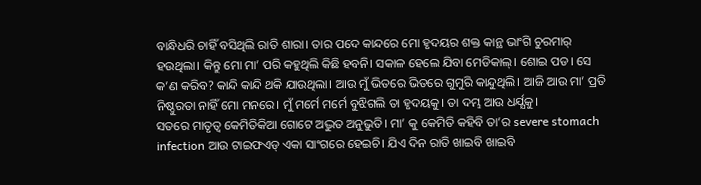ବାନ୍ଧିଧରି ଚାହିଁ ବସିଥିଲି ରାତି ଶାରା। ତାର ପଦେ କାନ୍ଦରେ ମୋ ହୃଦୟର ଶକ୍ତ କାନ୍ଥ ଭାଂଗି ଚୁରମାର୍ ହଉଥିଲା। କିନ୍ତୁ ମୋ ମା’ ପରି କହୁଥିଲି କିଛି ହବନି। ସକାଳ ହେଲେ ଯିବା ମେଡିକାଲ୍। ଶୋଇ ପଡ। ସେ କ’ଣ କରିବ? କାନ୍ଦି କାନ୍ଦି ଥକି ଯାଉଥିଲା। ଆଉ ମୁଁ ଭିତରେ ଭିତରେ ଗୁମୁରି କାନ୍ଦୁଥିଲି। ଆଜି ଆଉ ମା’ ପ୍ରତି ନିଷ୍ଠୁରତା ନାହିଁ ମୋ ମନରେ। ମୁଁ ମର୍ମେ ମର୍ମେ ବୁଝିଗଲି ତା ହୃଦୟକୁ। ତା ଦମ୍ଭ ଆଉ ଧର୍ଯ୍ଯକୁ।
ସତରେ ମାତୃତ୍ୱ କେମିତିକିଆ ଗୋଟେ ଅଦ୍ଭୁତ ଅନୁଭୁତି। ମା’ କୁ କେମିତି କହିବି ତା’ର severe stomach infection ଆଉ ଟାଇଫଏଡ୍ ଏକା ସାଂଗରେ ହେଇଚି। ଯିଏ ଦିନ ରାତି ଖାଇବି ଖାଇବି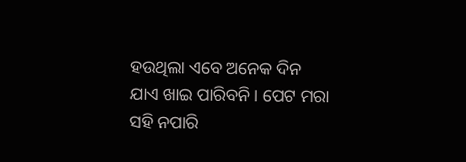ହଉଥିଲା ଏବେ ଅନେକ ଦିନ ଯାଏ ଖାଇ ପାରିବନି। ପେଟ ମରା ସହି ନପାରି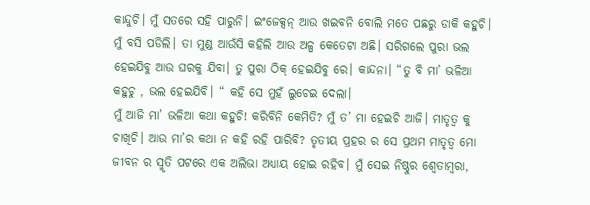କାନ୍ଦୁଚି। ମୁଁ ସତରେ ସହି ପାରୁନି। ଇଂଜେକ୍ସନ୍ ଆଉ ଖଇବନି ବୋଲି ମତେ ପଛରୁ ଡାକି କହୁଚି। ମୁଁ ବସି ପଡିଲି। ତା ମୁଣ୍ଡ ଆଉଁସି କହିଲି ଆଉ ଅଳ୍ପ କେତେଟା ଅଛି। ସରିଗଲେ ପୁରା ଭଲ ହେଇଯିବୁ ଆଉ ଘରକୁ ଯିବା। ତୁ ପୁରା ଠିକ୍ ହେଇଯିବୁ ରେ। କାନ୍ଦନା। “ତୁ ବି ମା’ ଭଳିଆ କହୁଚୁ , ଭଲ ହେଇଯିବି। “ କହି ସେ ମୁହଁ ଲୁଚେଇ ଦେଲା।
ମୁଁ ଆଜି ମା’ ଭଳିଆ କଥା କହୁଚି! କରିବିନି କେମିତି? ମୁଁ ତ’ ମା ହେଇଚି ଆଜି। ମାତୃତ୍ୱ କୁ ଚାଖିଚି। ଆଉ ମା’ର କଥା ନ କହି ରହି ପାରିବି? ତୃତୀୟ ପ୍ରହର ର ସେ ପ୍ରଥମ ମାତୃତ୍ୱ ମୋ ଜୀବନ ର ସ୍ମୃତି ପଟରେ ଏକ ଅଲିଭା ଅଧ୍ଯାୟ ହୋଇ ରହିବ। ମୁଁ ସେଇ ନିଷ୍ଠୁର ଶ୍ୱେତାମ୍ୱରା,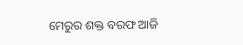ମେରୁର ଶକ୍ତ ବରଫ ଆଜି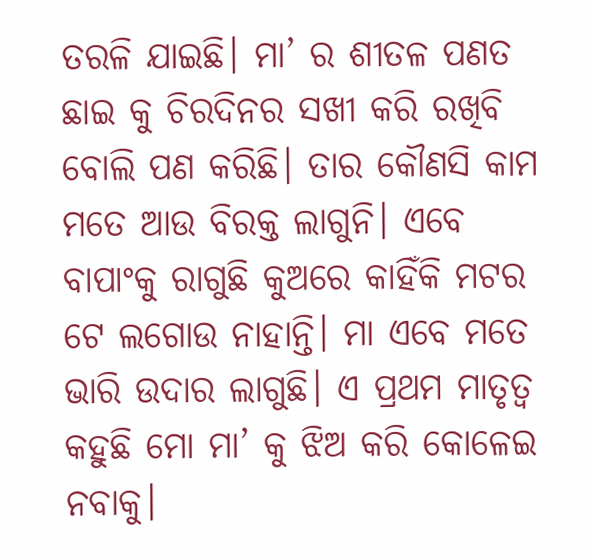ତରଳି ଯାଇଛି। ମା’ ର ଶୀତଳ ପଣତ ଛାଇ କୁ ଚିରଦିନର ସଖୀ କରି ରଖିବି ବୋଲି ପଣ କରିଛି। ତାର କୌଣସି କାମ ମତେ ଆଉ ବିରକ୍ତ ଲାଗୁନି। ଏବେ ବାପାଂକୁ ରାଗୁଛି କୁଅରେ କାହିଁକି ମଟର ଟେ ଲଗୋଉ ନାହାନ୍ତି। ମା ଏବେ ମତେ ଭାରି ଉଦାର ଲାଗୁଛି। ଏ ପ୍ରଥମ ମାତୃତ୍ୱ କହୁଛି ମୋ ମା’ କୁ ଝିଅ କରି କୋଳେଇ ନବାକୁ।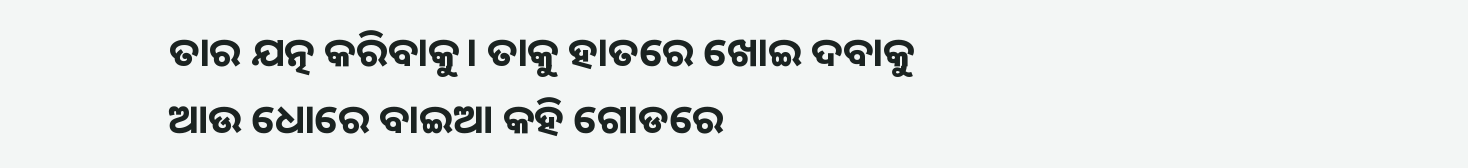ତାର ଯତ୍ନ କରିବାକୁ। ତାକୁ ହାତରେ ଖୋଇ ଦବାକୁ ଆଉ ଧୋରେ ବାଇଆ କହି ଗୋଡରେ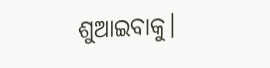ଶୁଆଇବାକୁ।